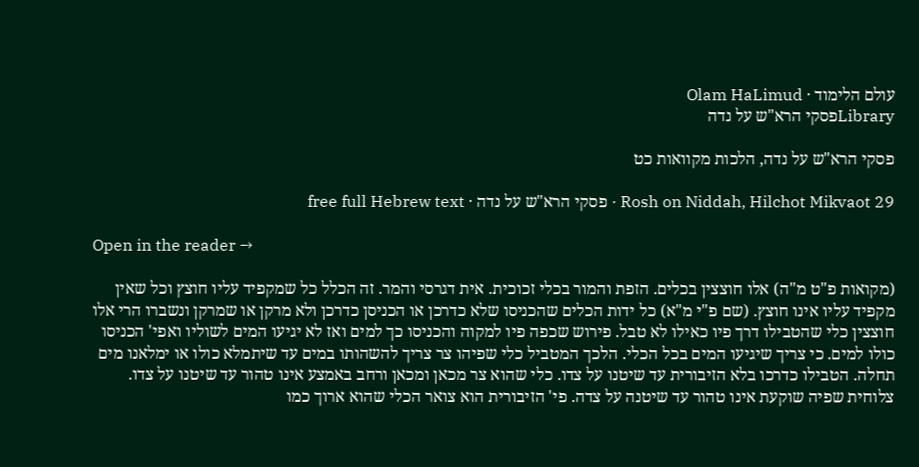עולם הלימוד · Olam HaLimud
Libraryפסקי הרא"ש על נדה

פסקי הרא"ש על נדה, הלכות מקוואות כט

Rosh on Niddah, Hilchot Mikvaot 29 · פסקי הרא"ש על נדה · free full Hebrew text

Open in the reader →

(מקואות פ"ט מ"ה) אלו חוצצין בכלים. הזפת והמור בכלי זכוכית. אית דגרסי והמר. זה הכלל כל שמקפיד עליו חוצץ וכל שאין מקפיד עליו אינו חוצץ. (שם פ"י מ"א) כל ידות הכלים שהכניסו שלא כדרכן או הכניסן כדרכן ולא מרקן או שמרקן ונשברו הרי אלו חוצצין כלי שהטבילו דרך פיו כאילו לא טבל. פירוש שכפה פיו למקוה והכניסו כך למים ואז לא יגיעו המים לשוליו ואפי' הכניסו כולו למים. כי צריך שיגיעו המים בכל הכלי. הלכך המטביל כלי שפיהו צר צריך להשהותו במים עד שיתמלא כולו או ימלאנו מים תחלה. הטבילו כדרכו בלא הזיבורית עד שיטנו על צדו. כלי שהוא צר מכאן ומכאן ורחב באמצע אינו טהור עד שיטנו על צדו. צלוחית שפיה שוקעת אינו טהור עד שיטנה על צדה. פי' הזיבורית הוא צואר הכלי שהוא ארוך כמו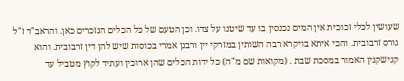שעושין לכלי זכוכית אין המים נכנסין בו עד שיטנו על צדו. וכן הטעם של כל הכלים הנזכרים כאן. והראב"ד ז"ל גורס זרבובית. והכי איתא בויקרא רבה השותין במזרקי יין ורבנן אמרי בכוסות שיש להן דין זרבובית. והוא קנישקנין האמור במסכת שבת . (מקואות שם מ"ה) כל ידות הכלים שהן ארוכין ועתיד לקוץ מטביל עד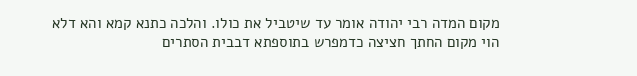מקום המדה רבי יהודה אומר עד שיטביל את כולו. והלכה כתנא קמא והא דלא הוי מקום החתך חציצה כדמפרש בתוספתא דבבית הסתרים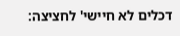דכלים לא חיישי' לחציצה: